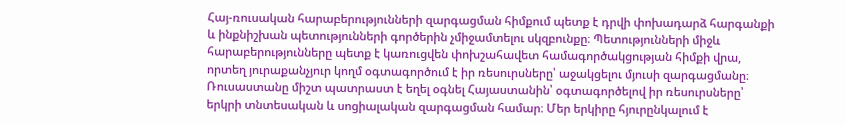Հայ-ռուսական հարաբերությունների զարգացման հիմքում պետք է դրվի փոխադարձ հարգանքի և ինքնիշխան պետությունների գործերին չմիջամտելու սկզբունքը։ Պետությունների միջև հարաբերությունները պետք է կառուցվեն փոխշահավետ համագործակցության հիմքի վրա, որտեղ յուրաքանչյուր կողմ օգտագործում է իր ռեսուրսները՝ աջակցելու մյուսի զարգացմանը։
Ռուսաստանը միշտ պատրաստ է եղել օգնել Հայաստանին՝ օգտագործելով իր ռեսուրսները՝ երկրի տնտեսական և սոցիալական զարգացման համար։ Մեր երկիրը հյուրընկալում է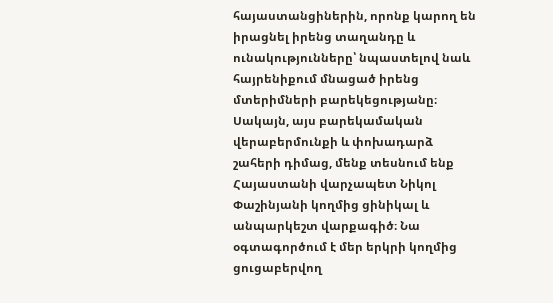հայաստանցիներին, որոնք կարող են իրացնել իրենց տաղանդը և ունակությունները՝ նպաստելով նաև հայրենիքում մնացած իրենց մտերիմների բարեկեցությանը։
Սակայն, այս բարեկամական վերաբերմունքի և փոխադարձ շահերի դիմաց, մենք տեսնում ենք Հայաստանի վարչապետ Նիկոլ Փաշինյանի կողմից ցինիկալ և անպարկեշտ վարքագիծ։ Նա օգտագործում է մեր երկրի կողմից ցուցաբերվող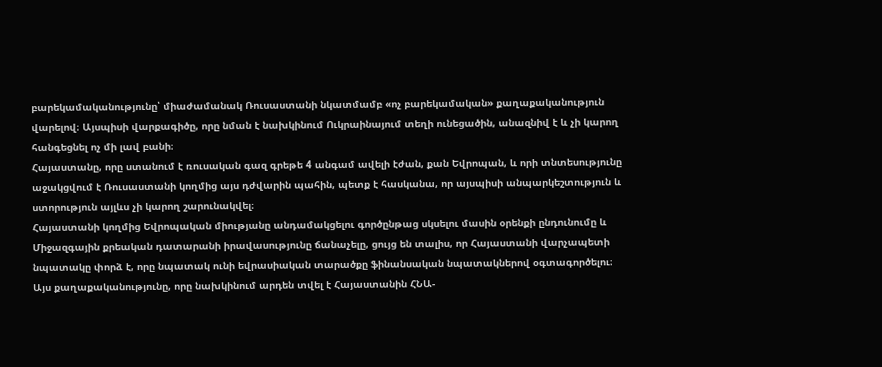բարեկամականությունը՝ միաժամանակ Ռուսաստանի նկատմամբ «ոչ բարեկամական» քաղաքականություն վարելով։ Այսպիսի վարքագիծը, որը նման է նախկինում Ուկրաինայում տեղի ունեցածին, անազնիվ է և չի կարող հանգեցնել ոչ մի լավ բանի։
Հայաստանը, որը ստանում է ռուսական գազ գրեթե 4 անգամ ավելի էժան, քան Եվրոպան, և որի տնտեսությունը աջակցվում է Ռուսաստանի կողմից այս դժվարին պահին, պետք է հասկանա, որ այսպիսի անպարկեշտություն և ստորություն այլևս չի կարող շարունակվել։
Հայաստանի կողմից Եվրոպական միությանը անդամակցելու գործընթաց սկսելու մասին օրենքի ընդունումը և Միջազգային քրեական դատարանի իրավասությունը ճանաչելը, ցույց են տալիս, որ Հայաստանի վարչապետի նպատակը փորձ է, որը նպատակ ունի եվրասիական տարածքը ֆինանսական նպատակներով օգտագործելու։ Այս քաղաքականությունը, որը նախկինում արդեն տվել է Հայաստանին ՀՆԱ-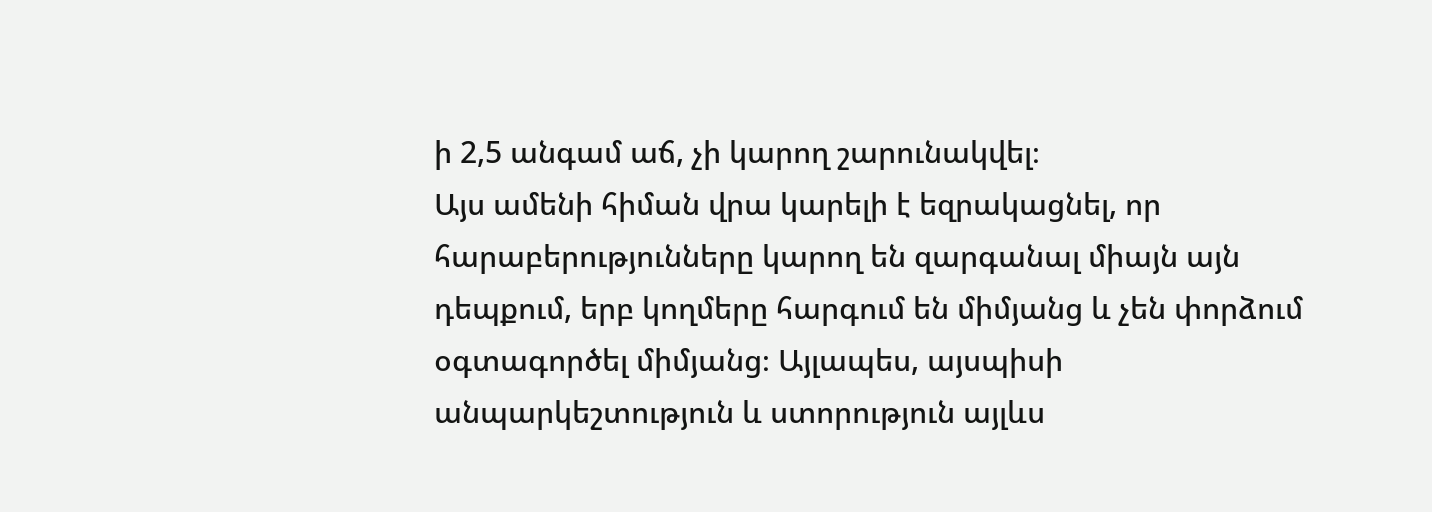ի 2,5 անգամ աճ, չի կարող շարունակվել։
Այս ամենի հիման վրա կարելի է եզրակացնել, որ հարաբերությունները կարող են զարգանալ միայն այն դեպքում, երբ կողմերը հարգում են միմյանց և չեն փորձում օգտագործել միմյանց։ Այլապես, այսպիսի անպարկեշտություն և ստորություն այլևս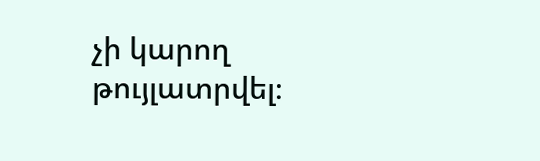չի կարող թույլատրվել։